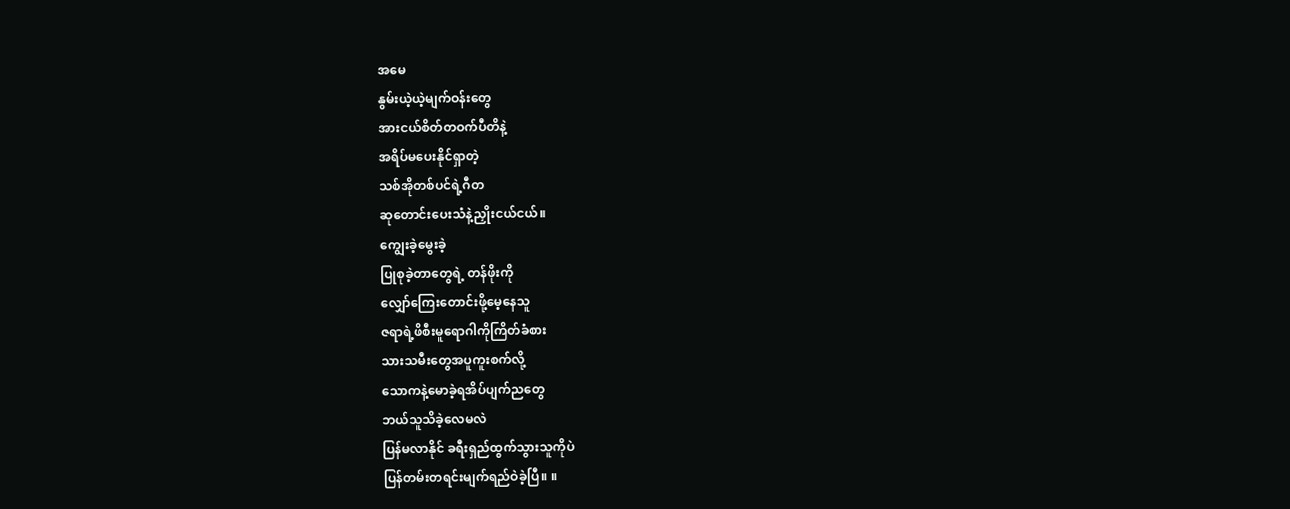အမေ
နွမ်းယဲ့ယဲ့မျက်ဝန်းတွေ
အားငယ်စိတ်တဝက်ပီတိနဲ့
အရိပ်မပေးနိုင်ရှာတဲ့
သစ်အိုတစ်ပင်ရဲ့ဂီတ
ဆုတောင်းပေးသံနဲ့ညှိုးငယ်ငယ်။
ကျွေးခဲ့မွေးခဲ့
ပြုစုခဲ့တာတွေရဲ့ တန်ဖိုးကို
လျှော်ကြေးတောင်းဖို့မေ့နေသူ
ဇရာရဲ့ဖိစီးမူရောဂါကိုကြိတ်ခံစား
သားသမီးတွေအပူကူးစက်လို့
သောကနဲ့မောခဲ့ရအိပ်ပျက်ညတွေ
ဘယ်သူသိခဲ့လေမလဲ
ပြန်မလာနိုင် ခရီးရှည်ထွက်သွားသူကိုပဲ
ပြန်တမ်းတရင်းမျက်ရည်ဝဲခဲ့ပြီ။ ။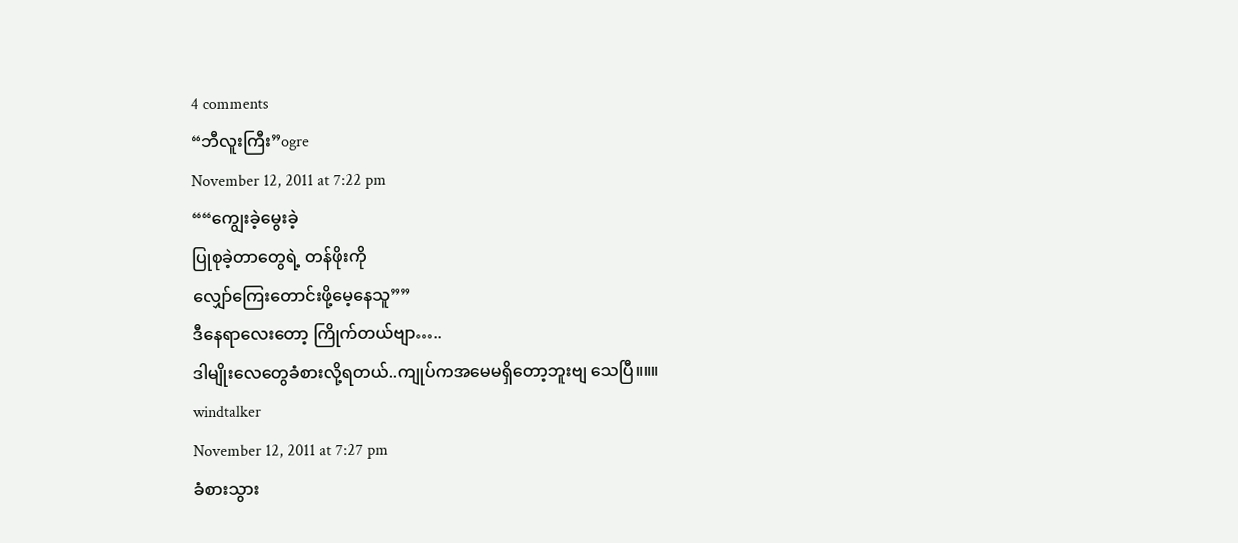4 comments
“ဘီလူးကြီး”ogre
November 12, 2011 at 7:22 pm
““ကျွေးခဲ့မွေးခဲ့
ပြုစုခဲ့တာတွေရဲ့ တန်ဖိုးကို
လျှော်ကြေးတောင်းဖို့မေ့နေသူ””
ဒီနေရာလေးတော့ ကြိုက်တယ်ဗျာ…..
ဒါမျိုးလေတွေခံစားလို့ရတယ်..ကျုပ်ကအမေမရှိတော့ဘူးဗျ သေပြီ။။။
windtalker
November 12, 2011 at 7:27 pm
ခံစားသွား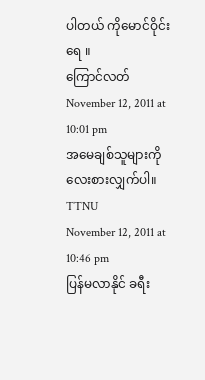ပါတယ် ကိုမောင်ဝိုင်း ရေ ။
ကြောင်လတ်
November 12, 2011 at 10:01 pm
အမေချစ်သူများကိုလေးစားလျှက်ပါ။
TTNU
November 12, 2011 at 10:46 pm
ပြန်မလာနိုင် ခရီး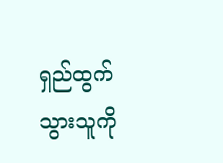ရှည်ထွက်သွားသူကို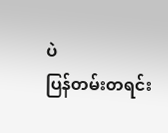ပဲ
ပြန်တမ်းတရင်း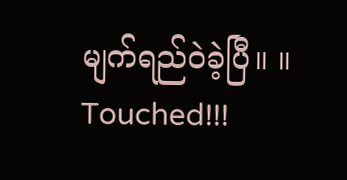မျက်ရည်ဝဲခဲ့ပြီ။ ။
Touched!!!